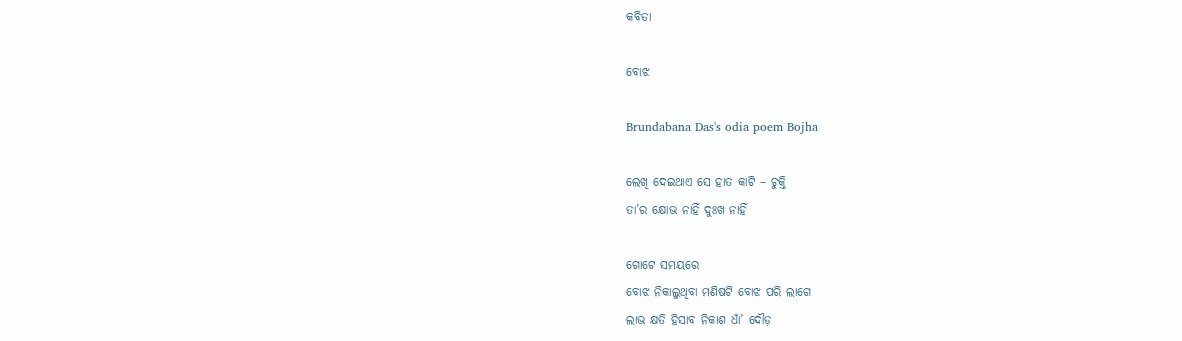କବିତା

ବୋଝ

Brundabana Das's odia poem Bojha

ଲେଖି ଦେଇଥାଏ ସେ ହାତ କାଟି – ଚୁକ୍ତି
ତା’ର କ୍ଷୋଭ ନାହିଁ ଦୁଃଖ ନାହିଁ

ଗୋଟେ ସମୟରେ
ବୋଝ ନିକାଲୁଥିବା ମଣିଷଟି ବୋଝ ପରି ଲାଗେ
ଲାଭ କ୍ଷତି ହିସାବ ନିକାଶ ଧାଁ’ ଦୌଡ଼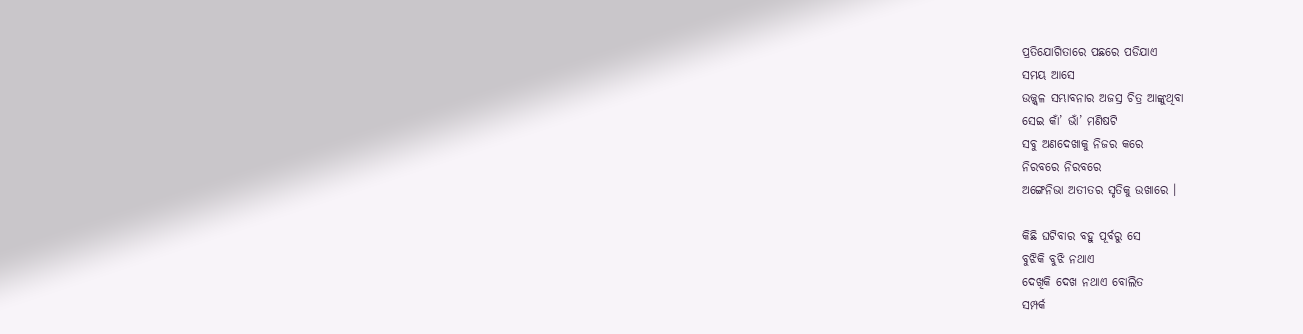ପ୍ରତିଯୋଗିତାରେ ପଛରେ ପଡିଯାଏ
ସମୟ ଆସେ
ଉଜ୍ଜ୍ଵଳ ସମ୍ଭାବନାର ଅଜସ୍ର ଚିତ୍ର ଆଙ୍କୁଥିବା
ସେଇ କାଁ’ ଭାଁ’ ମଣିଷଟି
ସବୁ ଅଣଦେଖାକୁ ନିଜର କରେ
ନିରବରେ ନିରବରେ
ଅଙ୍ଗେନିଭା ଅତୀତର ସୃତିକୁ ଉଖାରେ ।

କିଛି ଘଟିବାର ବହୁ ପୂର୍ବରୁ ସେ
ବୁଝିକି ବୁଝି ନଥାଏ
ଦେଖିକି ଦେଖ ନଥାଏ ବୋଲିତ
ସମ୍ପର୍କ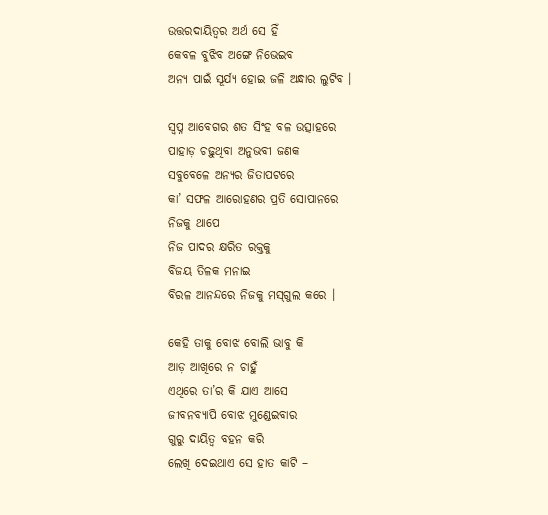ଉତ୍ତରଦାୟିତ୍ଵର ଅର୍ଥ ସେ ହିଁ
କେବଳ ବୁଝିବ ଅଙ୍ଗେ ନିଭେଇବ
ଅନ୍ୟ ପାଇଁ ସୂର୍ଯ୍ୟ ହୋଇ ଜଳି ଅନ୍ଧାର ଲୁଟିବ ।

ସ୍ୱପ୍ନ ଆବେଗର ଶତ ସିଂହ ବଳ ଉତ୍ସାହରେ
ପାହାଡ଼ ଚଢ଼ୁଥିବା ଅନୁଭବୀ ଜଣକ
ସବୁବେଳେ ଅନ୍ୟର ଜିତାପଟରେ
କା’ ସଫଳ ଆରୋହଣର ପ୍ରତି ସୋପାନରେ
ନିଜକୁ ଥାପେ
ନିଜ ପାଦର କ୍ଷରିତ ରକ୍ତକୁ
ବିଜୟ ତିଳକ ମନାଇ
ବିରଳ ଆନନ୍ଦରେ ନିଜକୁ ମସ୍‌ଗୁଲ କରେ ।

କେହି ତାକୁ ବୋଝ ବୋଲି ଭାବୁ କି
ଆଡ଼ ଆଖିରେ ନ ଚାହୁଁ
ଏଥିରେ ତା’ର କି ଯାଏ ଆସେ
ଜୀବନବ୍ୟାପି ବୋଝ ମୁଣ୍ଡେଇବାର
ଗୁରୁ ଦାୟିତ୍ୱ ବହନ କରି
ଲେଖି ଦେଇଥାଏ ସେ ହାତ କାଟି –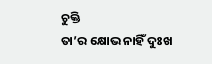ଚୁକ୍ତି
ତା’ର କ୍ଷୋଭ ନାହିଁ ଦୁଃଖ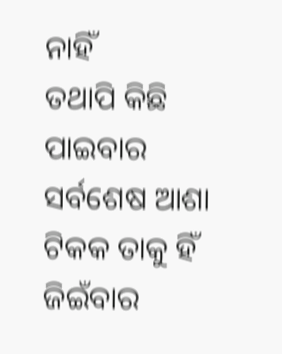ନାହିଁ
ତଥାପି କିଛି ପାଇବାର
ସର୍ବଶେଷ ଆଶା ଟିକକ ତାକୁ ହିଁ
ଜିଇଁବାର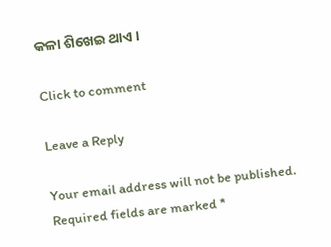କଳା ଶିଖେଇ ଥାଏ ।

Click to comment

Leave a Reply

Your email address will not be published. Required fields are marked *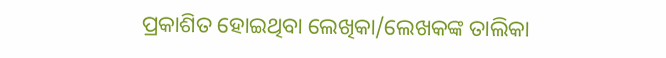ପ୍ରକାଶିତ ହୋଇଥିବା ଲେଖିକା/ଲେଖକଙ୍କ ତାଲିକା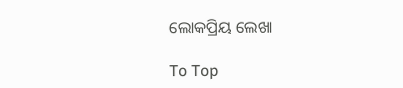ଲୋକପ୍ରିୟ ଲେଖା

To Top